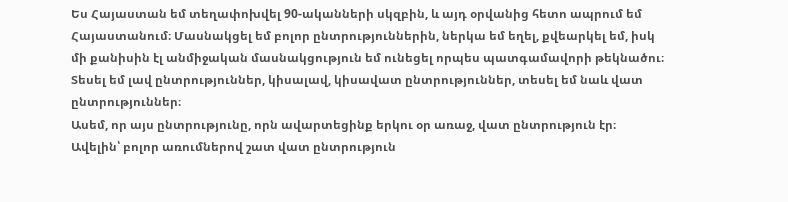Ես Հայաստան եմ տեղափոխվել 90-ականների սկզբին, և այդ օրվանից հետո ապրում եմ Հայաստանում։ Մասնակցել եմ բոլոր ընտրություններին, ներկա եմ եղել, քվեարկել եմ, իսկ մի քանիսին էլ անմիջական մասնակցություն եմ ունեցել որպես պատգամավորի թեկնածու։ Տեսել եմ լավ ընտրություններ, կիսալավ, կիսավատ ընտրություններ, տեսել եմ նաև վատ ընտրություններ։
Ասեմ, որ այս ընտրությունը, որն ավարտեցինք երկու օր առաջ, վատ ընտրություն էր։ Ավելին՝ բոլոր առումներով շատ վատ ընտրություն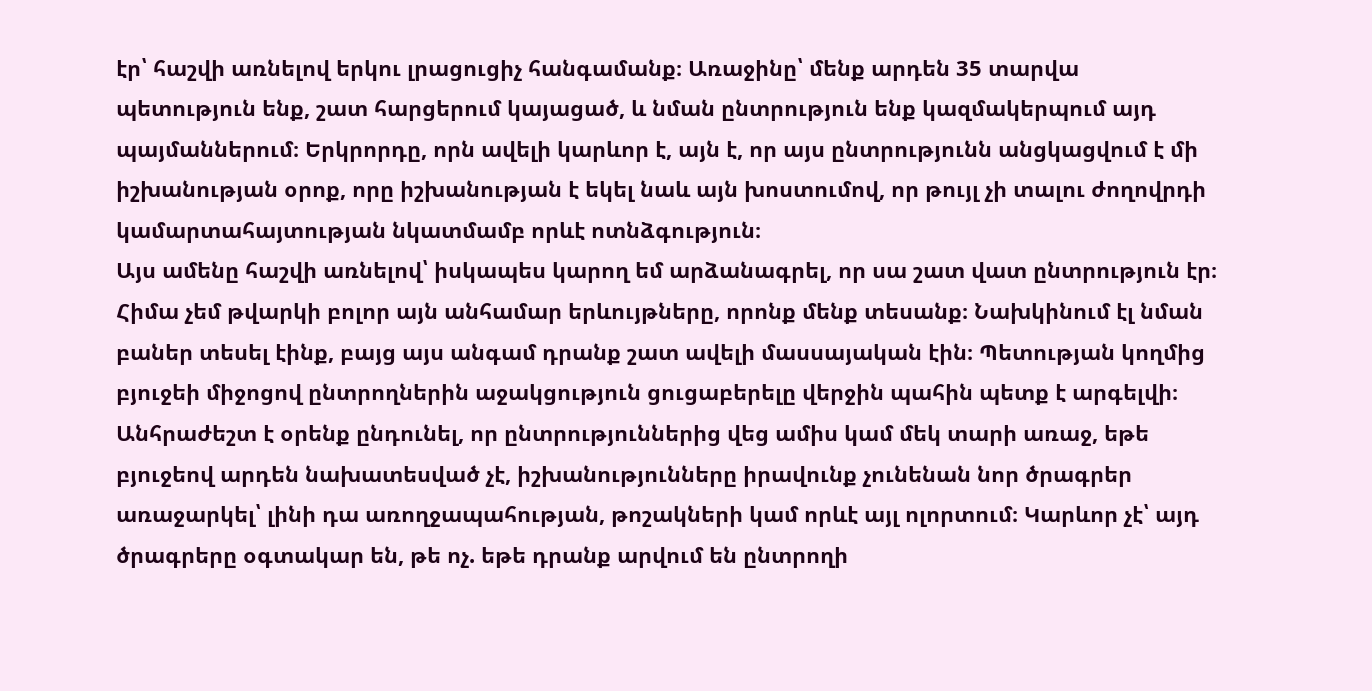էր՝ հաշվի առնելով երկու լրացուցիչ հանգամանք։ Առաջինը՝ մենք արդեն 35 տարվա պետություն ենք, շատ հարցերում կայացած, և նման ընտրություն ենք կազմակերպում այդ պայմաններում։ Երկրորդը, որն ավելի կարևոր է, այն է, որ այս ընտրությունն անցկացվում է մի իշխանության օրոք, որը իշխանության է եկել նաև այն խոստումով, որ թույլ չի տալու ժողովրդի կամարտահայտության նկատմամբ որևէ ոտնձգություն։
Այս ամենը հաշվի առնելով՝ իսկապես կարող եմ արձանագրել, որ սա շատ վատ ընտրություն էր։
Հիմա չեմ թվարկի բոլոր այն անհամար երևույթները, որոնք մենք տեսանք։ Նախկինում էլ նման բաներ տեսել էինք, բայց այս անգամ դրանք շատ ավելի մասսայական էին։ Պետության կողմից բյուջեի միջոցով ընտրողներին աջակցություն ցուցաբերելը վերջին պահին պետք է արգելվի։ Անհրաժեշտ է օրենք ընդունել, որ ընտրություններից վեց ամիս կամ մեկ տարի առաջ, եթե բյուջեով արդեն նախատեսված չէ, իշխանությունները իրավունք չունենան նոր ծրագրեր առաջարկել՝ լինի դա առողջապահության, թոշակների կամ որևէ այլ ոլորտում։ Կարևոր չէ՝ այդ ծրագրերը օգտակար են, թե ոչ. եթե դրանք արվում են ընտրողի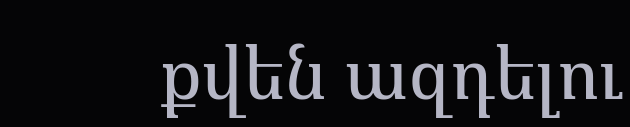քվեն ազդելու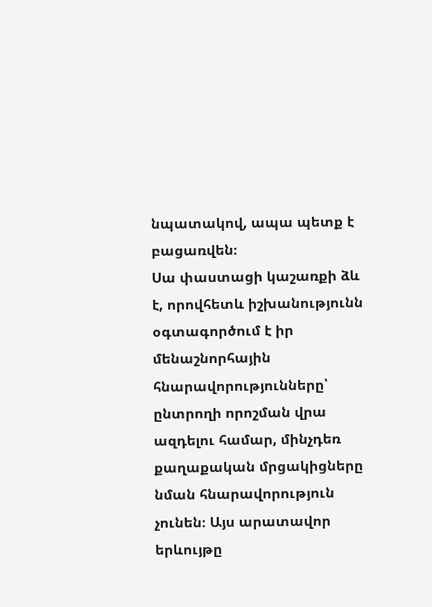նպատակով, ապա պետք է բացառվեն։
Սա փաստացի կաշառքի ձև է, որովհետև իշխանությունն օգտագործում է իր մենաշնորհային հնարավորությունները՝ ընտրողի որոշման վրա ազդելու համար, մինչդեռ քաղաքական մրցակիցները նման հնարավորություն չունեն։ Այս արատավոր երևույթը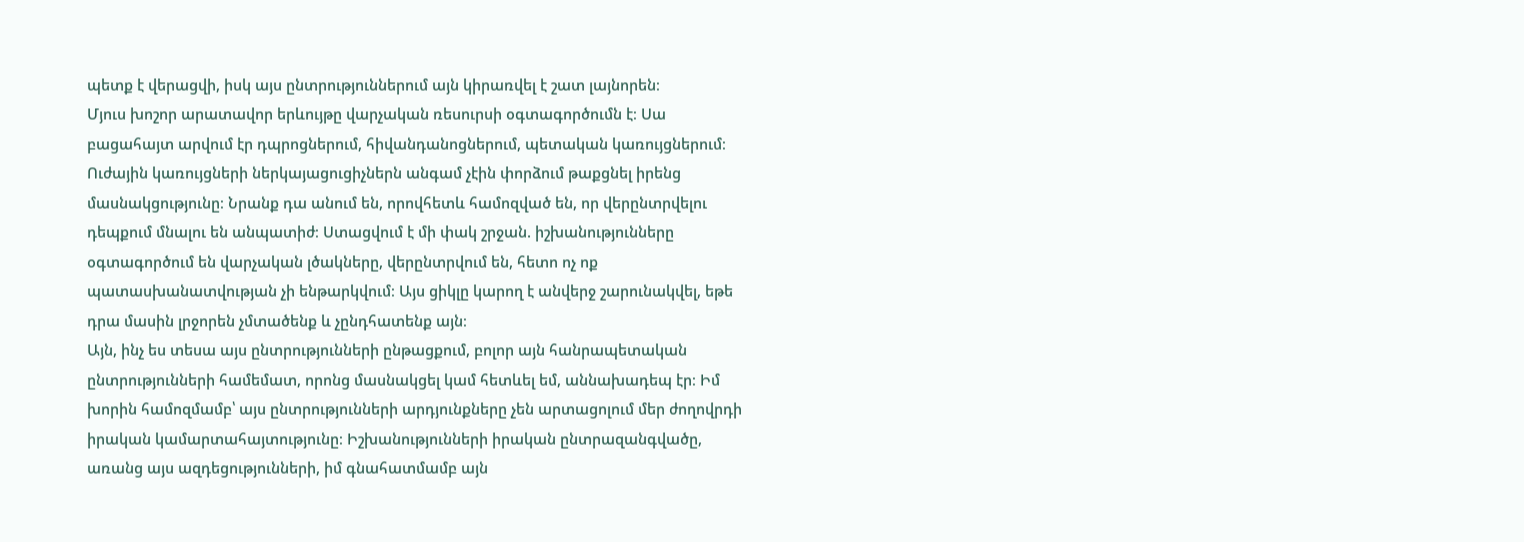պետք է վերացվի, իսկ այս ընտրություններում այն կիրառվել է շատ լայնորեն։
Մյուս խոշոր արատավոր երևույթը վարչական ռեսուրսի օգտագործումն է։ Սա բացահայտ արվում էր դպրոցներում, հիվանդանոցներում, պետական կառույցներում։ Ուժային կառույցների ներկայացուցիչներն անգամ չէին փորձում թաքցնել իրենց մասնակցությունը։ Նրանք դա անում են, որովհետև համոզված են, որ վերընտրվելու դեպքում մնալու են անպատիժ։ Ստացվում է մի փակ շրջան. իշխանությունները օգտագործում են վարչական լծակները, վերընտրվում են, հետո ոչ ոք պատասխանատվության չի ենթարկվում։ Այս ցիկլը կարող է անվերջ շարունակվել, եթե դրա մասին լրջորեն չմտածենք և չընդհատենք այն։
Այն, ինչ ես տեսա այս ընտրությունների ընթացքում, բոլոր այն հանրապետական ընտրությունների համեմատ, որոնց մասնակցել կամ հետևել եմ, աննախադեպ էր։ Իմ խորին համոզմամբ՝ այս ընտրությունների արդյունքները չեն արտացոլում մեր ժողովրդի իրական կամարտահայտությունը։ Իշխանությունների իրական ընտրազանգվածը, առանց այս ազդեցությունների, իմ գնահատմամբ այն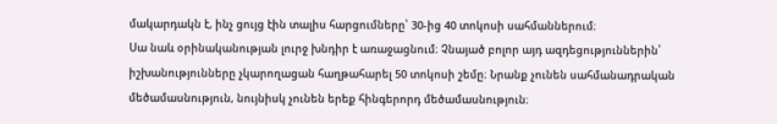մակարդակն է, ինչ ցույց էին տալիս հարցումները՝ 30-ից 40 տոկոսի սահմաններում։
Սա նաև օրինականության լուրջ խնդիր է առաջացնում։ Չնայած բոլոր այդ ազդեցություններին՝ իշխանությունները չկարողացան հաղթահարել 50 տոկոսի շեմը։ Նրանք չունեն սահմանադրական մեծամասնություն, նույնիսկ չունեն երեք հինգերորդ մեծամասնություն։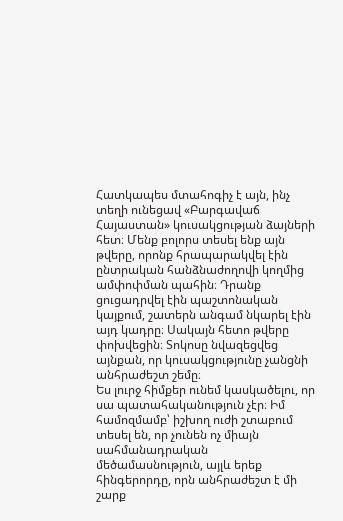Հատկապես մտահոգիչ է այն, ինչ տեղի ունեցավ «Բարգավաճ Հայաստան» կուսակցության ձայների հետ։ Մենք բոլորս տեսել ենք այն թվերը, որոնք հրապարակվել էին ընտրական հանձնաժողովի կողմից ամփոփման պահին։ Դրանք ցուցադրվել էին պաշտոնական կայքում, շատերն անգամ նկարել էին այդ կադրը։ Սակայն հետո թվերը փոխվեցին։ Տոկոսը նվազեցվեց այնքան, որ կուսակցությունը չանցնի անհրաժեշտ շեմը։
Ես լուրջ հիմքեր ունեմ կասկածելու, որ սա պատահականություն չէր։ Իմ համոզմամբ՝ իշխող ուժի շտաբում տեսել են, որ չունեն ոչ միայն սահմանադրական մեծամասնություն, այլև երեք հինգերորդը, որն անհրաժեշտ է մի շարք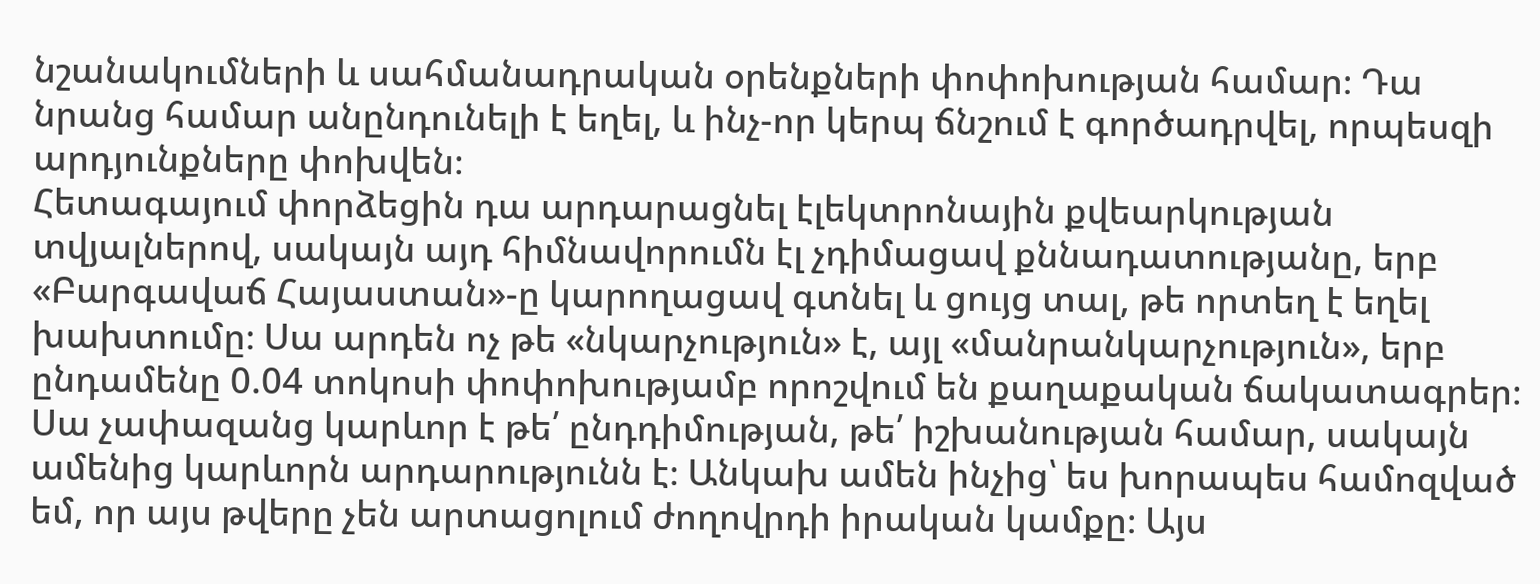նշանակումների և սահմանադրական օրենքների փոփոխության համար։ Դա նրանց համար անընդունելի է եղել, և ինչ-որ կերպ ճնշում է գործադրվել, որպեսզի արդյունքները փոխվեն։
Հետագայում փորձեցին դա արդարացնել էլեկտրոնային քվեարկության տվյալներով, սակայն այդ հիմնավորումն էլ չդիմացավ քննադատությանը, երբ «Բարգավաճ Հայաստան»-ը կարողացավ գտնել և ցույց տալ, թե որտեղ է եղել խախտումը։ Սա արդեն ոչ թե «նկարչություն» է, այլ «մանրանկարչություն», երբ ընդամենը 0.04 տոկոսի փոփոխությամբ որոշվում են քաղաքական ճակատագրեր։
Սա չափազանց կարևոր է թե՛ ընդդիմության, թե՛ իշխանության համար, սակայն ամենից կարևորն արդարությունն է։ Անկախ ամեն ինչից՝ ես խորապես համոզված եմ, որ այս թվերը չեն արտացոլում ժողովրդի իրական կամքը։ Այս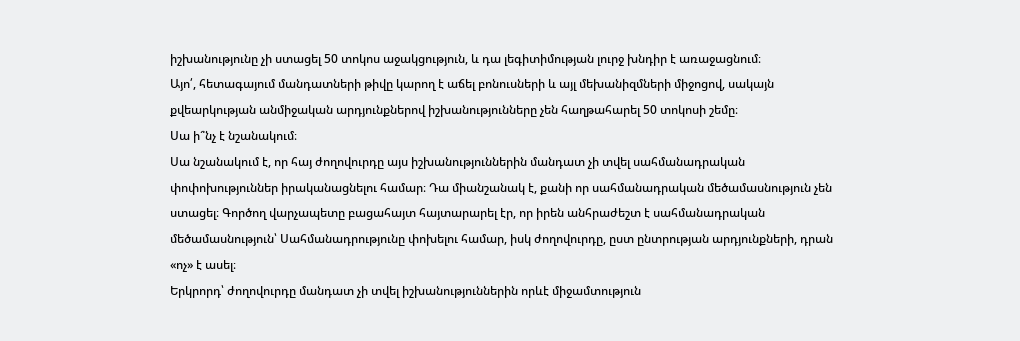իշխանությունը չի ստացել 50 տոկոս աջակցություն, և դա լեգիտիմության լուրջ խնդիր է առաջացնում։
Այո՛, հետագայում մանդատների թիվը կարող է աճել բոնուսների և այլ մեխանիզմների միջոցով, սակայն քվեարկության անմիջական արդյունքներով իշխանությունները չեն հաղթահարել 50 տոկոսի շեմը։
Սա ի՞նչ է նշանակում։
Սա նշանակում է, որ հայ ժողովուրդը այս իշխանություններին մանդատ չի տվել սահմանադրական փոփոխություններ իրականացնելու համար։ Դա միանշանակ է, քանի որ սահմանադրական մեծամասնություն չեն ստացել։ Գործող վարչապետը բացահայտ հայտարարել էր, որ իրեն անհրաժեշտ է սահմանադրական մեծամասնություն՝ Սահմանադրությունը փոխելու համար, իսկ ժողովուրդը, ըստ ընտրության արդյունքների, դրան «ոչ» է ասել։
Երկրորդ՝ ժողովուրդը մանդատ չի տվել իշխանություններին որևէ միջամտություն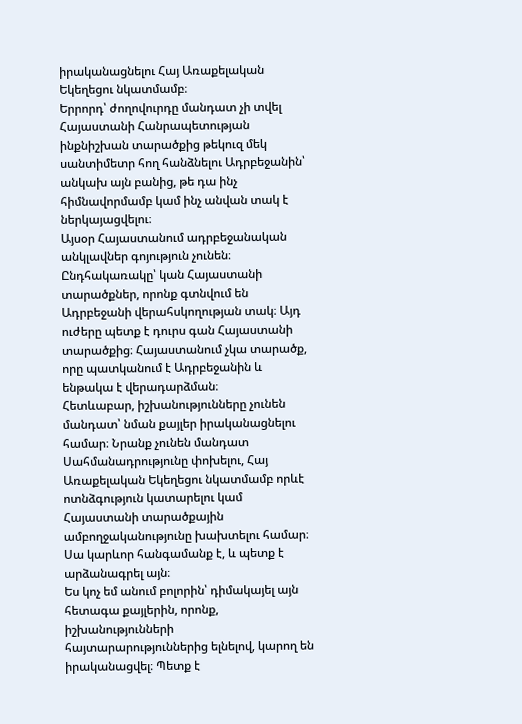իրականացնելու Հայ Առաքելական Եկեղեցու նկատմամբ։
Երրորդ՝ ժողովուրդը մանդատ չի տվել Հայաստանի Հանրապետության ինքնիշխան տարածքից թեկուզ մեկ սանտիմետր հող հանձնելու Ադրբեջանին՝ անկախ այն բանից, թե դա ինչ հիմնավորմամբ կամ ինչ անվան տակ է ներկայացվելու։
Այսօր Հայաստանում ադրբեջանական անկլավներ գոյություն չունեն։ Ընդհակառակը՝ կան Հայաստանի տարածքներ, որոնք գտնվում են Ադրբեջանի վերահսկողության տակ։ Այդ ուժերը պետք է դուրս գան Հայաստանի տարածքից։ Հայաստանում չկա տարածք, որը պատկանում է Ադրբեջանին և ենթակա է վերադարձման։
Հետևաբար, իշխանությունները չունեն մանդատ՝ նման քայլեր իրականացնելու համար։ Նրանք չունեն մանդատ Սահմանադրությունը փոխելու, Հայ Առաքելական Եկեղեցու նկատմամբ որևէ ոտնձգություն կատարելու կամ Հայաստանի տարածքային ամբողջականությունը խախտելու համար։
Սա կարևոր հանգամանք է, և պետք է արձանագրել այն։
Ես կոչ եմ անում բոլորին՝ դիմակայել այն հետագա քայլերին, որոնք, իշխանությունների հայտարարություններից ելնելով, կարող են իրականացվել։ Պետք է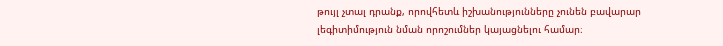թույլ չտալ դրանք, որովհետև իշխանությունները չունեն բավարար լեգիտիմություն նման որոշումներ կայացնելու համար։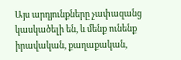Այս արդյունքները չափազանց կասկածելի են, և մենք ունենք իրավական, քաղաքական,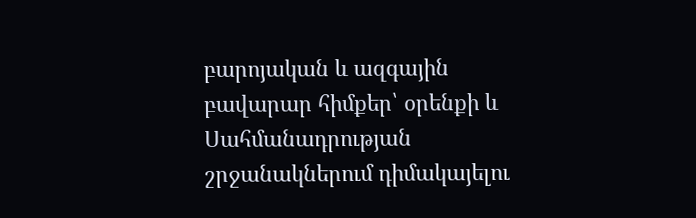բարոյական և ազգային բավարար հիմքեր՝ օրենքի և Սահմանադրության շրջանակներում դիմակայելու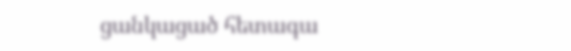ցանկացած հետագա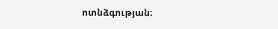ոտնձգության։